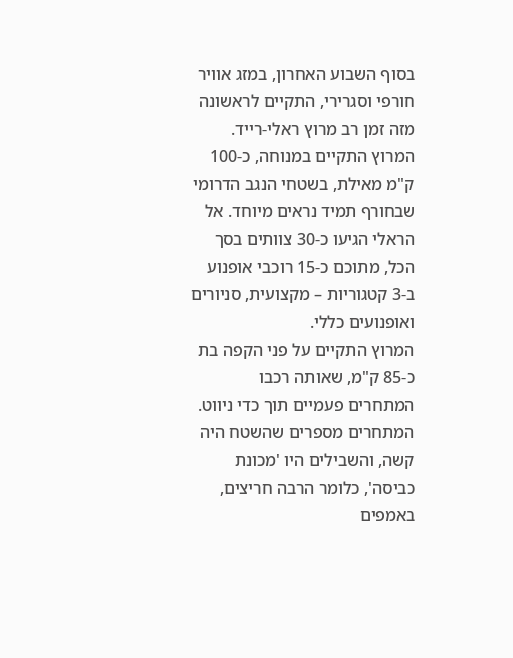בסוף השבוע האחרון, במזג אוויר חורפי וסגרירי, התקיים לראשונה מזה זמן רב מרוץ ראלי-רייד. המרוץ התקיים במנוחה, כ-100 ק"מ מאילת, בשטחי הנגב הדרומי שבחורף תמיד נראים מיוחד. אל הראלי הגיעו כ-30 צוותים בסך הכל, מתוכם כ-15 רוכבי אופנוע ב-3 קטגוריות – מקצועית, סניורים ואופנועים כללי.
המרוץ התקיים על פני הקפה בת כ-85 ק"מ, שאותה רכבו המתחרים פעמיים תוך כדי ניווט. המתחרים מספרים שהשטח היה קשה, והשבילים היו 'מכונת כביסה', כלומר הרבה חריצים, באמפים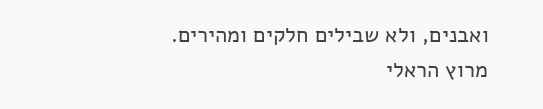ואבנים, ולא שבילים חלקים ומהירים.
מרוץ הראלי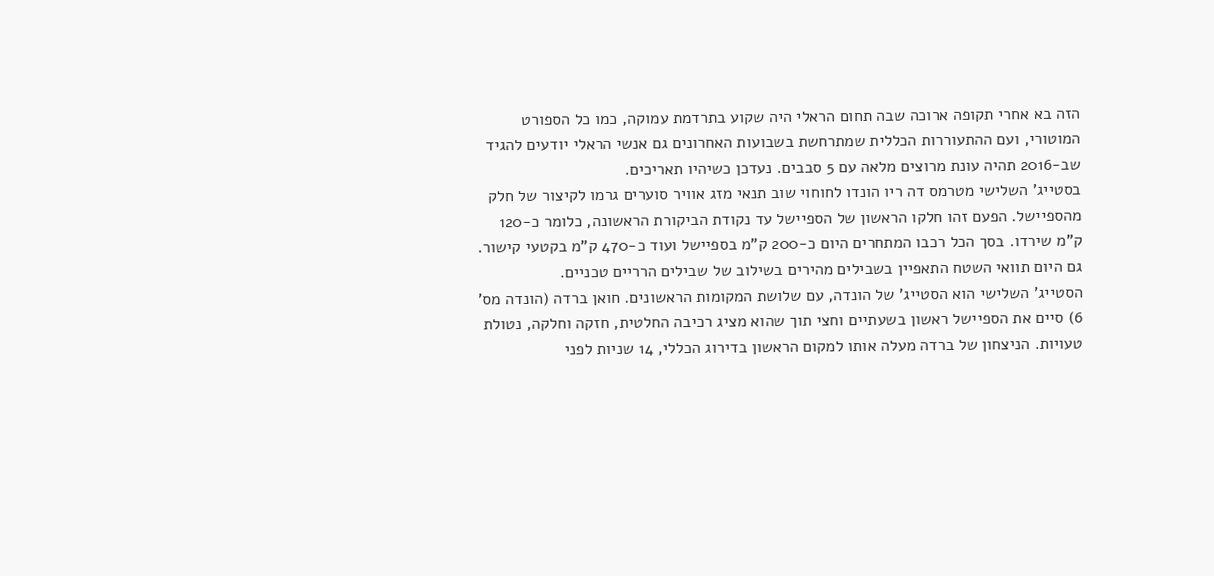הזה בא אחרי תקופה ארוכה שבה תחום הראלי היה שקוע בתרדמת עמוקה, כמו כל הספורט המוטורי, ועם ההתעוררות הכללית שמתרחשת בשבועות האחרונים גם אנשי הראלי יודעים להגיד שב-2016 תהיה עונת מרוצים מלאה עם 5 סבבים. נעדכן כשיהיו תאריכים.
בסטייג' השלישי מטרמס דה ריו הונדו לחוחוי שוב תנאי מזג אוויר סוערים גרמו לקיצור של חלק מהספיישל. הפעם זהו חלקו הראשון של הספיישל עד נקודת הביקורת הראשונה, כלומר כ-120 ק"מ שירדו. בסך הכל רכבו המתחרים היום כ-200 ק"מ בספיישל ועוד כ-470 ק"מ בקטעי קישור. גם היום תוואי השטח התאפיין בשבילים מהירים בשילוב של שבילים הרריים טכניים.
הסטייג' השלישי הוא הסטייג' של הונדה, עם שלושת המקומות הראשונים. חואן ברדה (הונדה מס' 6) סיים את הספיישל ראשון בשעתיים וחצי תוך שהוא מציג רכיבה החלטית, חזקה וחלקה, נטולת טעויות. הניצחון של ברדה מעלה אותו למקום הראשון בדירוג הכללי, 14 שניות לפני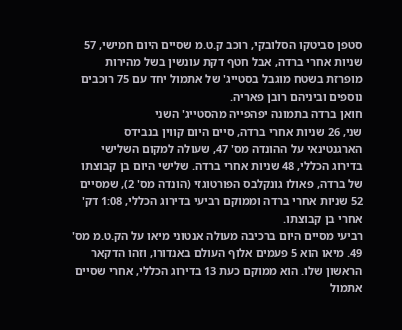סטפן סביטקו הסלובקי, רוכב ק.ט.מ שסיים היום חמישי, 57 שניות אחרי ברדה, אבל חטף דקת עונשין בשל מהירות מופרזת בשטח מוגבל בסטייג' של אתמול יחד עם 75 רוכבים נוספים וביניהם רובן פאריה.
חואן ברדה בתמונה יפהפייה מהסטייג' השני
שני, 26 שניות אחרי ברדה, סיים היום קווין בנבידס הארגנטינאי על ההונדה מס' 47, שעולה למקום השלישי בדירוג הכללי, 48 שניות אחרי ברדה. שלישי היום בן קבוצתו של ברדה, פאולו גונקלבס הפורטוגזי (הונדה מס' 2), שמסיים 52 שניות אחרי ברדה וממוקם רביעי בדירוג הכללי, 1:08 דק' אחרי בן קבוצתו.
רביעי מסיים היום ברכיבה מעולה אנטוני מיאו על הק.ט.מ מס' 49. מיאו הוא 5 פעמים אלוף העולם באנדורו, וזהו הדקאר הראשון שלו. הוא ממוקם כעת 13 בדירוג הכללי, אחרי שסיים אתמול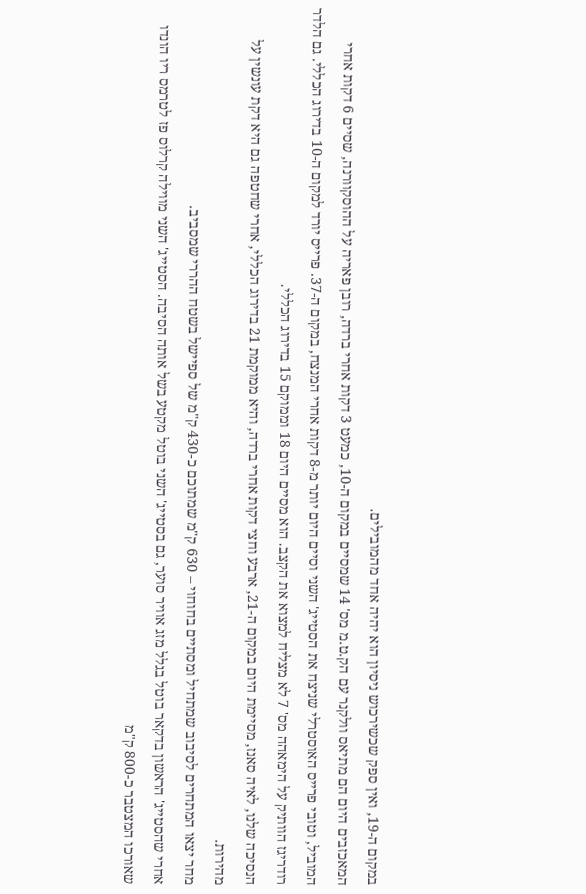במקום ה-19, ואין ספק שכשירכוש ניסיון הוא יהיה אחד מהמובילים.
המאכזבים היום הם מתיאס וולקנר עם הק.ט.מ מס' 14 שמסיים במקום ה-10, כמעט 3 דקות אחרי ברדה, רובן פאריה על ההוסקוורנה, שסיים 6 דקות אחרי המוביל, וטובי פרייס האוסטרלי שניצח את הסטייג' השני וסיים היום יותר מ-8 דקות אחרי המנצח, במקום ה-37. פרייס יורד למקום ה-10 בדירוג הכללי. גם הלדר רודריגז הוותיק על הימאהה מס' 7 לא מצליח למצוא את הקצב. הוא מסיים היום 18 וממוקם 15 בדירוג הכללי.
הנסיכה שלנו, לאיה סאנז, מסיימת היום במקום ה-21, ארבע וחצי דקות אחרי ברדה, והיא ממוקמת 21 בדירוג הכללי, אחרי שחטפה גם היא דקת עונשין על מהירות.
מחר יצאו המתחרים לסיבוב שמתחיל ומסתיים בחוחוי – 630 ק"מ שמתוכם כ-430 ק"מ של ספיישל בשטח ההררי שמסביב.
אחרי שהסטייג' הראשון בדקאר בוטל בגלל מזג אוויר סוער, גם בסטייג' השני בוטל מקטע בשל אותה הסיבה. הסטייג' השני מווילה קרלוס פז לטרמס ריו הונדו שאורכו המצטבר כ-800 ק"מ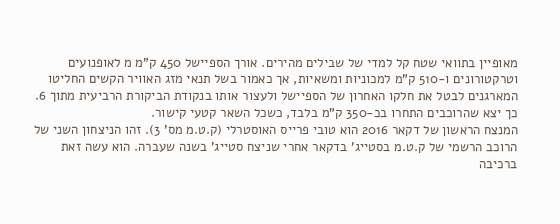מאופיין בתוואי שטח קל למדי של שבילים מהירים. אורך הספיישל 450 ק"מ מ לאופנועים וטרקטורונים ו-510 ק"מ למכוניות ומשאיות, אך כאמור בשל תנאי מזג האוויר הקשים החליטו המארגנים לבטל את חלקו האחרון של הספיישל ולעצור אותו בנקודת הביקורת הרביעית מתוך 6. כך יצא שהרוכבים התחרו בכ-350 ק"מ בלבד, כשכל השאר קטעי קישור.
המנצח הראשון של דקאר 2016 הוא טובי פרייס האוסטרלי (ק.ט.מ מס' 3). זהו הניצחון השני של הרוכב הרשמי של ק.ט.מ בסטייג' בדקאר אחרי שניצח סטייג' בשנה שעברה. הוא עשה זאת ברכיבה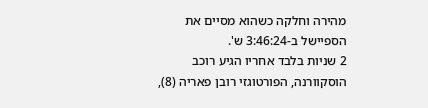מהירה וחלקה כשהוא מסיים את הספיישל ב-3:46:24 ש'.
2 שניות בלבד אחריו הגיע רוכב הוסקוורנה, הפורטוגזי רובן פאריה (8),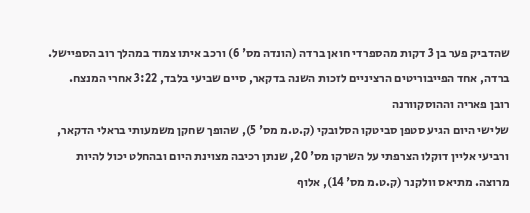שהדביק פער בן 3 דקות מהספרדי חואן ברדה (הונדה מס' 6) ורכב איתו צמוד במהלך רוב הספיישל. ברדה, אחד הפייבוריטים הרציניים לזכות השנה בדקאר, סיים שביעי בלבד, 3:22 אחרי המנצח.
רובן פאריה וההוסקוורנה
שלישי היום הגיע סטפן סביטקו הסלובקי (ק.ט.מ מס' 5), שהופך שחקן משמעותי בראלי הדקאר, ורביעי אליין דוקלו הצרפתי על השרקו מס' 20, שנתן רכיבה מצוינת היום ובהחלט יכול להיות מרוצה. מתיאס וולקנר (ק.ט.מ מס' 14), אלוף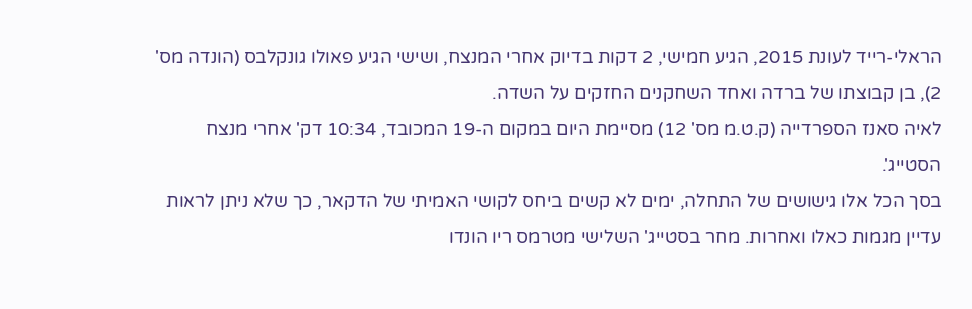הראלי-רייד לעונת 2015, הגיע חמישי, 2 דקות בדיוק אחרי המנצח, ושישי הגיע פאולו גונקלבס (הונדה מס' 2), בן קבוצתו של ברדה ואחד השחקנים החזקים על השדה.
לאיה סאנז הספרדייה (ק.ט.מ מס' 12) מסיימת היום במקום ה-19 המכובד, 10:34 דק' אחרי מנצח הסטייג'.
בסך הכל אלו גישושים של התחלה, ימים לא קשים ביחס לקושי האמיתי של הדקאר, כך שלא ניתן לראות עדיין מגמות כאלו ואחרות. מחר בסטייג' השלישי מטרמס ריו הונדו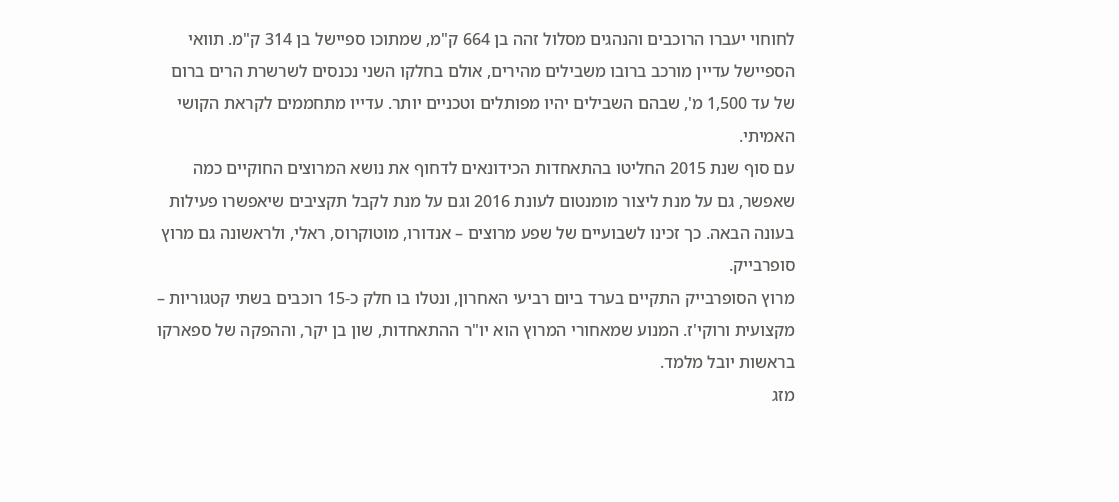לחוחוי יעברו הרוכבים והנהגים מסלול זהה בן 664 ק"מ, שמתוכו ספיישל בן 314 ק"מ. תוואי הספיישל עדיין מורכב ברובו משבילים מהירים, אולם בחלקו השני נכנסים לשרשרת הרים ברום של עד 1,500 מ', שבהם השבילים יהיו מפותלים וטכניים יותר. עדייו מתחממים לקראת הקושי האמיתי.
עם סוף שנת 2015 החליטו בהתאחדות הכידונאים לדחוף את נושא המרוצים החוקיים כמה שאפשר, גם על מנת ליצור מומנטום לעונת 2016 וגם על מנת לקבל תקציבים שיאפשרו פעילות בעונה הבאה. כך זכינו לשבועיים של שפע מרוצים – אנדורו, מוטוקרוס, ראלי, ולראשונה גם מרוץ סופרבייק.
מרוץ הסופרבייק התקיים בערד ביום רביעי האחרון, ונטלו בו חלק כ-15 רוכבים בשתי קטגוריות – מקצועית ורוקי'ז. המנוע שמאחורי המרוץ הוא יו"ר ההתאחדות, שון בן יקר, וההפקה של ספארקו בראשות יובל מלמד.
מזג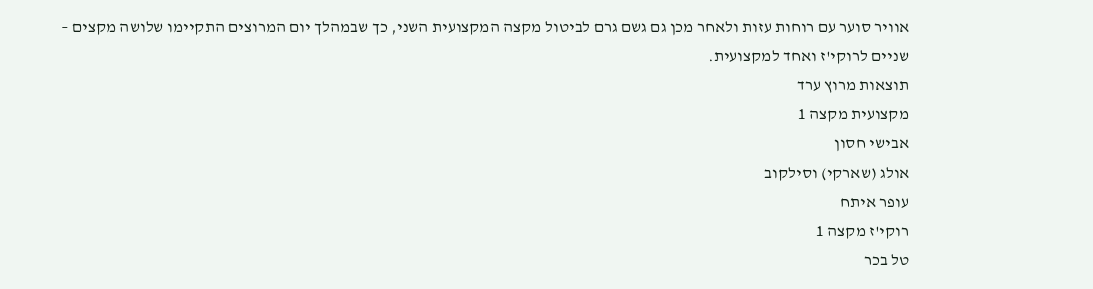אוויר סוער עם רוחות עזות ולאחר מכן גם גשם גרם לביטול מקצה המקצועית השני, כך שבמהלך יום המרוצים התקיימו שלושה מקצים – שניים לרוקי'ז ואחד למקצועית.
תוצאות מרוץ ערד
מקצועית מקצה 1
אבישי חסון
אולג (שארקי) וסילקוב
עופר איתח
רוקי'ז מקצה 1
טל בכר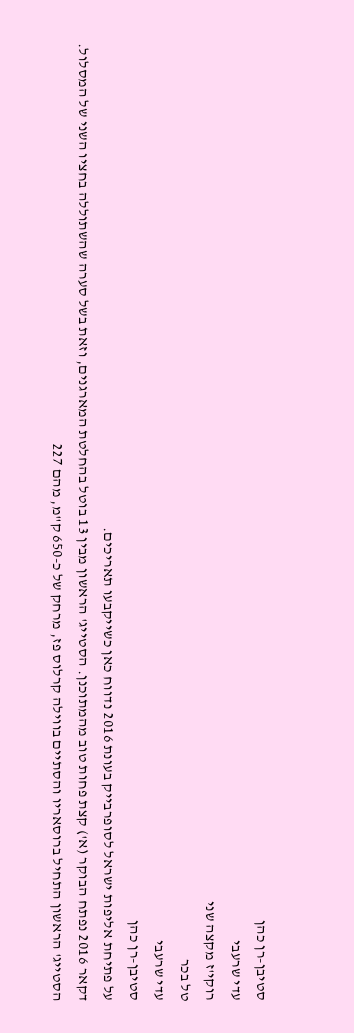סטיבן-רן כהן
עדי שרעבי
רוקי'ז מקצה שני
טל בכר
עדי שרעבי
סטיבן-רן כהן
על פתיחת אליפות ישראל לסופרבייק בעונת 2016 נדווח כאן כשייקבעו תאריכים.
דקאר 2016 נפתח הבוקר (א') קצת פחות טוב מהמתוכנן. הסטייג' הראשון מבין 13 בוטל בהחלטת המארגנים, וזאת בשל סערה שהשתוללה בחציו השני של המסלול.
הסטייג' הראשון התחיל ברוסאריו והסתיים בווילה קרלוס פז, מרחק של כ-650 ק"מ, מהם 227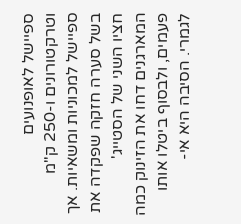ספיישל לאופנועים וטרקטורונים ו-250 ק"מ ספיישל למכוניות ומשאיות. אך בשל סערה חזקה שפקדה את חציו השני של הסטייג' המארגנים דחו את הזינוק כמה פעמים, ולבסוף ביטלו אותו לגמרי. הסיבה היא אי-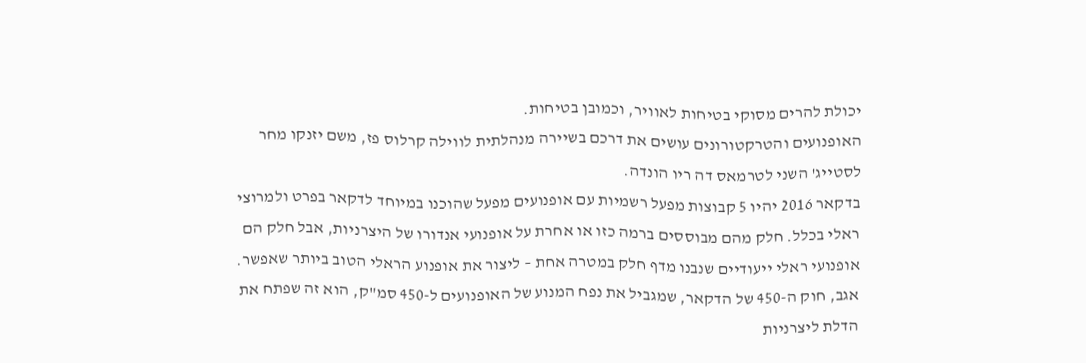יכולת להרים מסוקי בטיחות לאוויר, וכמובן בטיחות.
האופנועים והטרקטורונים עושים את דרכם בשיירה מנהלתית לווילה קרלוס פז, משם יזנקו מחר לסטייג' השני לטרמאס דה ריו הונדה.
בדקאר 2016 יהיו 5 קבוצות מפעל רשמיות עם אופנועים מפעל שהוכנו במיוחד לדקאר בפרט ולמרוצי ראלי בכלל. חלק מהם מבוססים ברמה כזו או אחרת על אופנועי אנדורו של היצרניות, אבל חלק הם אופנועי ראלי ייעודיים שנבנו מדף חלק במטרה אחת – ליצור את אופנוע הראלי הטוב ביותר שאפשר. אגב, חוק ה-450 של הדקאר, שמגביל את נפח המנוע של האופנועים ל-450 סמ"ק, הוא זה שפתח את הדלת ליצרניות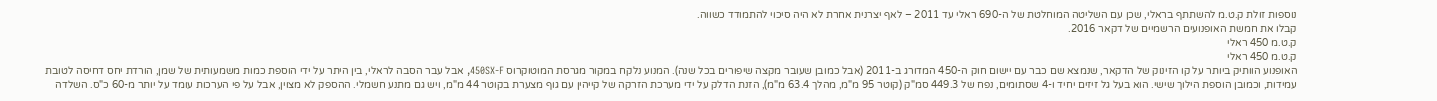נוספות זולת ק.ט.מ להשתתף בראלי, שכן עם השליטה המוחלטת של ה-690 ראלי עד 2011 – לאף יצרנית אחרת לא היה סיכוי להתמודד כשווה.
קבלו את חמשת האופנועים הרשמיים של דקאר 2016.
ק.ט.מ 450 ראלי
ק.ט.מ 450 ראלי
האופנוע הוותיק ביותר על קו הזינוק של הדקאר, שנמצא שם כבר עם יישום חוק ה-450 המדורג ב-2011 (אבל כמובן שעובר מקצה שיפורים בכל שנה). המנוע נלקח במקור מגרסת המוטוקרוס 450SX-F, אבל עבר הסבה לראלי, בין היתר על ידי הוספת כמות משמעותית של שמן, הורדת יחס דחיסה לטובת עמידות, וכמובן הוספת הילוך שישי. הוא בעל גל זיזים יחיד ו-4 שסתומים, נפח של 449.3 סמ"ק (קוטר 95 מ"מ, מהלך 63.4 מ"מ), הזנת הדלק על ידי מערכת הזרקה של קייהין עם גוף מצערת בקוטר 44 מ"מ, ויש גם מתנע חשמלי. ההספק לא מצוין, אבל על פי הערכות עומד על יותר מ-60 כ"ס. השלדה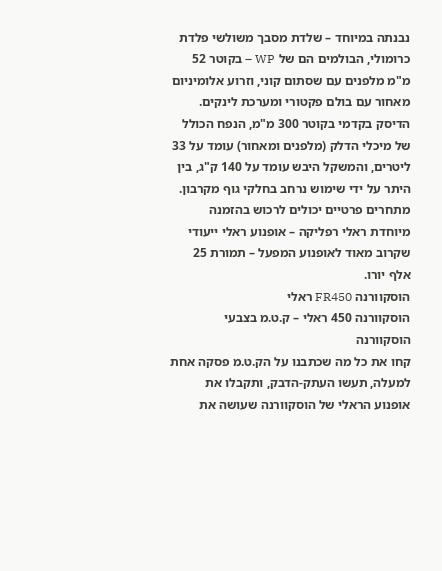נבנתה במיוחד – שלדת מסבך משולשי פלדת כרומולי, הבולמים הם של WP – בקוטר 52 מ"מ מלפנים עם שסתום קוני, וזרוע אלומיניום מאחור עם בולם פקטורי ומערכת לינקים. הדיסק בקדמי בקוטר 300 מ"מ, הנפח הכולל של מיכלי הדלק (מלפנים ומאחור) עומד על 33 ליטרים, והמשקל היבש עומד על 140 ק"ג, בין היתר על ידי שימוש נרחב בחלקי גוף מקרבון. מתחרים פרטיים יכולים לרכוש בהזמנה מיוחדת ראלי רפליקה – אופנוע ראלי ייעודי שקרוב מאוד לאופנוע המפעל – תמורת 25 אלף יורו.
הוסקוורנה FR450 ראלי
הוסקוורנה 450 ראלי – ק.ט.מ בצבעי הוסקוורנה
קחו את כל מה שכתבנו על הק.ט.מ פסקה אחת למעלה, תעשו העתק-הדבק, ותקבלו את אופנוע הראלי של הוסקוורנה שעושה את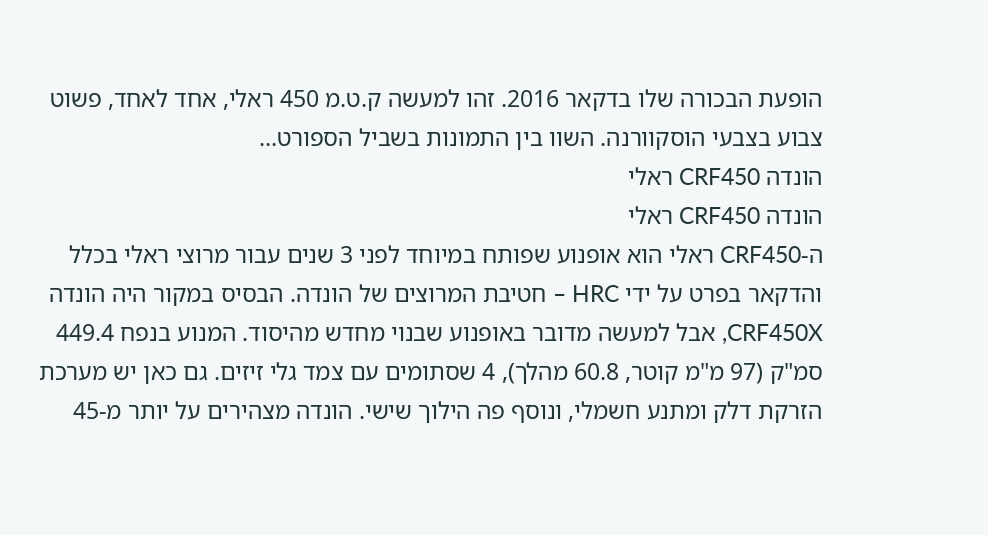הופעת הבכורה שלו בדקאר 2016. זהו למעשה ק.ט.מ 450 ראלי, אחד לאחד, פשוט צבוע בצבעי הוסקוורנה. השוו בין התמונות בשביל הספורט…
הונדה CRF450 ראלי
הונדה CRF450 ראלי
ה-CRF450 ראלי הוא אופנוע שפותח במיוחד לפני 3 שנים עבור מרוצי ראלי בכלל והדקאר בפרט על ידי HRC – חטיבת המרוצים של הונדה. הבסיס במקור היה הונדה CRF450X, אבל למעשה מדובר באופנוע שבנוי מחדש מהיסוד. המנוע בנפח 449.4 סמ"ק (97 מ"מ קוטר, 60.8 מהלך), 4 שסתומים עם צמד גלי זיזים. גם כאן יש מערכת הזרקת דלק ומתנע חשמלי, ונוסף פה הילוך שישי. הונדה מצהירים על יותר מ-45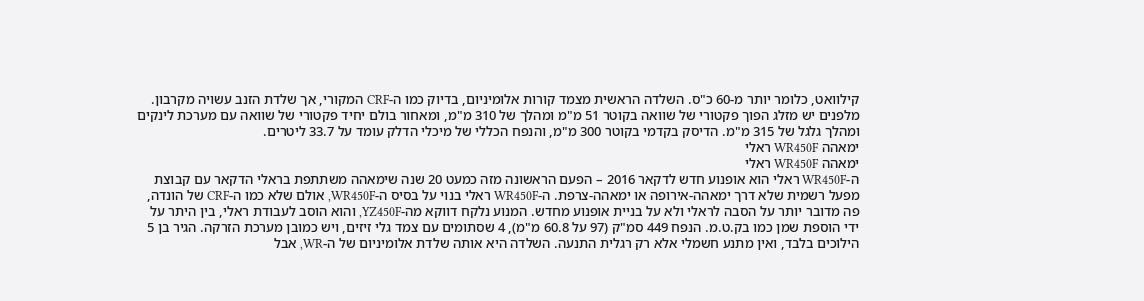קילוואט, כלומר יותר מ-60 כ"ס. השלדה הראשית מצמד קורות אלומיניום, בדיוק כמו ה-CRF המקורי, אך שלדת הזנב עשויה מקרבון. מלפנים יש מזלג הפוך פקטורי של שוואה בקוטר 51 מ"מ ומהלך של 310 מ"מ, ומאחור בולם יחיד פקטורי של שוואה עם מערכת לינקים ומהלך גלגל של 315 מ"מ. הדיסק בקדמי בקוטר 300 מ"מ, והנפח הכללי של מיכלי הדלק עומד על 33.7 ליטרים.
ימאהה WR450F ראלי
ימאהה WR450F ראלי
ה-WR450F ראלי הוא אופנוע חדש לדקאר 2016 – הפעם הראשונה מזה כמעט 20 שנה שימאהה משתתפת בראלי הדקאר עם קבוצת מפעל רשמית שלא דרך ימאהה-אירופה או ימאהה-צרפת. ה-WR450F ראלי בנוי על בסיס ה-WR450F, אולם שלא כמו ה-CRF של הונדה, פה מדובר יותר על הסבה לראלי ולא על בניית אופנוע מחדש. המנוע נלקח דווקא מה-YZ450F, והוא הוסב לעבודת ראלי, בין היתר על ידי הוספת שמן כמו בק.ט.מ. הנפח 449 סמ"ק (97 על 60.8 מ"מ), 4 שסתומים עם צמד גלי זיזים, ויש כמובן מערכת הזרקה. הגיר בן 5 הילוכים בלבד, ואין מתנע חשמלי אלא רק רגלית התנעה. השלדה היא אותה שלדת אלומיניום של ה-WR, אבל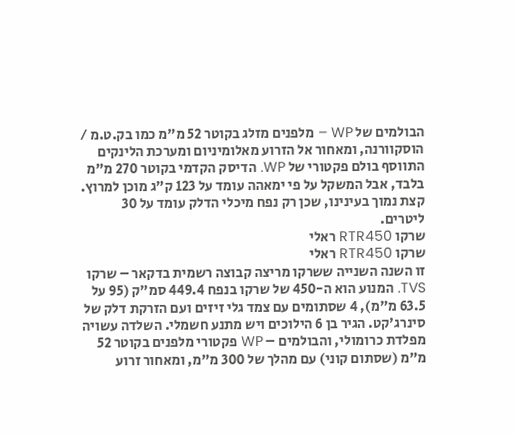הבולמים של WP – מלפנים מזלג בקוטר 52 מ"מ כמו בק.ט.מ / הוסקוורנה, ומאחור אל הזרוע מאלומיניום ומערכת הלינקים התווסף בולם פקטורי של WP. הדיסק הקדמי בקוטר 270 מ"מ בלבד, אבל המשקל על פי ימאהה עומד על 123 ק"ג מוכן למרוץ. קצת נמוך בעינינו, שכן רק נפח מיכלי הדלק עומד על 30 ליטרים.
שרקו RTR450 ראלי
שרקו RTR450 ראלי
זו השנה השנייה ששרקו מריצה קבוצה רשמית בדקאר – שרקו TVS. המנוע הוא ה-450 של שרקו בנפח 449.4 סמ"ק (95 על 63.5 מ"מ), 4 שסתומים עם צמד גלי זיזים ועם הזרקת דלק של סינרג'קט. הגיר בן 6 הילוכים ויש מתנע חשמלי. השלדה עשויה מפלדת כרומולי, והבולמים – WP פקטורי מלפנים בקוטר 52 מ"מ (שסתום קוני) עם מהלך של 300 מ"מ, ומאחור זרוע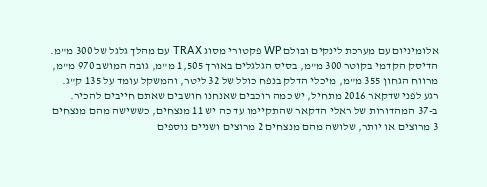אלומיניום עם מערכת לינקים ובולם WP פקטורי מסוג TRAX עם מהלך גלגל של 300 מ"מ. הדיסק הקדמי בקוטר 300 מ"מ, בסיס הגלגלים באורך 1,505 מ"מ, גובה המושב 970 מ"מ, מרווח הגחון 355 מ"מ, מיכלי הדלק בנפח כולל של 32 ליטר, והמשקל עומד על 135 ק"ג.
רגע לפני שדקאר 2016 מתחיל, יש כמה רוכבים שאנחנו חושבים שאתם חייבים להכיר. ב-37 המהדורות של ראלי הדקאר שהתקיימו עד כה יש 11 מנצחים, כששישה מהם מנצחים 3 מרוצים או יותר, שלושה מהם מנצחים 2 מרוצים ושניים נוספים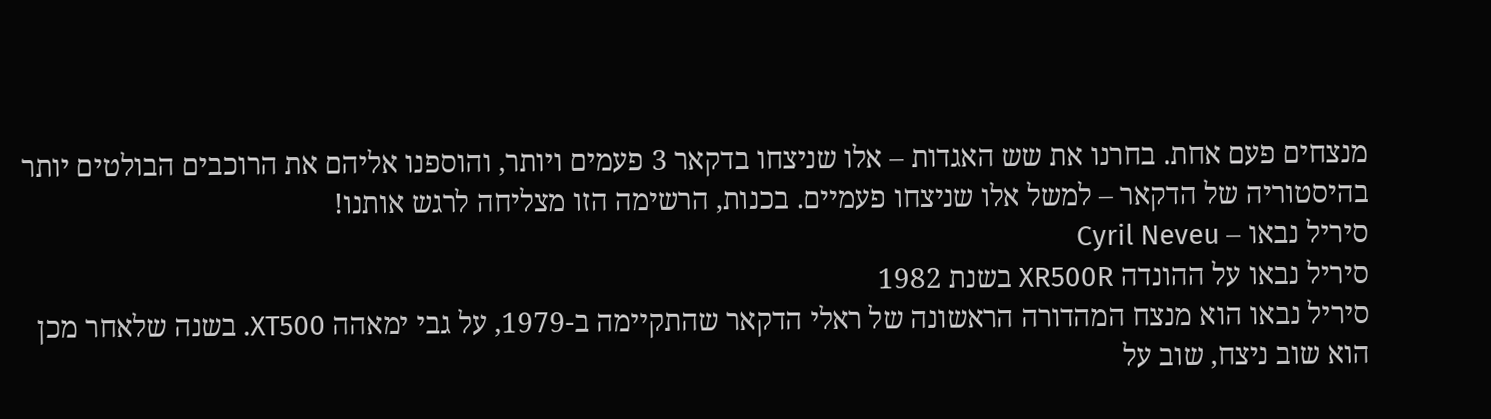מנצחים פעם אחת. בחרנו את שש האגדות – אלו שניצחו בדקאר 3 פעמים ויותר, והוספנו אליהם את הרוכבים הבולטים יותר בהיסטוריה של הדקאר – למשל אלו שניצחו פעמיים. בכנות, הרשימה הזו מצליחה לרגש אותנו!
סיריל נבאו – Cyril Neveu
סיריל נבאו על ההונדה XR500R בשנת 1982
סיריל נבאו הוא מנצח המהדורה הראשונה של ראלי הדקאר שהתקיימה ב-1979, על גבי ימאהה XT500. בשנה שלאחר מכן הוא שוב ניצח, שוב על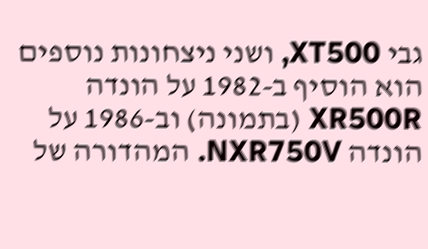גבי XT500, ושני ניצחונות נוספים הוא הוסיף ב-1982 על הונדה XR500R (בתמונה) וב-1986 על הונדה NXR750V. המהדורה של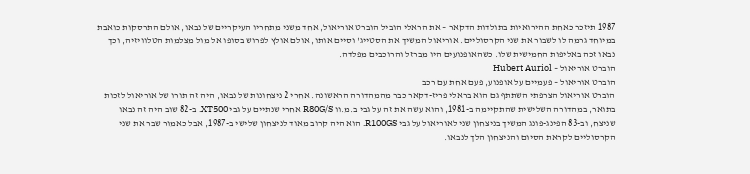1987 תיזכר כאחת ההירואיות בתולדות הדקאר – את הראלי הוביל הוברט אוריאול, אחד משני מתחריו העיקריים של נבאו, אולם התרסקות כואבת במיוחד גרמה לו לשבור את שני הקרסוליים. אוריאול המשיך את הסטייג' וסיים אותו, אולם אולץ לפרוש בסופו אל מול מצלמות הטלוויזיה, וכך נבאו זכה באליפות החמישית שלו. כשהאופנועים היו מברזל והרוכבים מפלדה.
הוברט אוריאול – Hubert Auriol
הוברט אוריאול – פעמיים על אופנוע, פעם אחת עם רכב
הוברט אוריאול הצרפתי השתתף גם הוא בראלי פריז-דקאר כבר מהמהדורה הראשונה. אחרי 2 ניצחונות של נבאו, היה זה תורו של אוריאול לזכות בתואר, במהדורה השלישית שהתקיימה ב-1981, והוא עשה את זה על גבי ב.מ.וו R80G/S אחרי שנתיים על גבי XT500. ב-82 שוב היה זה נבאו שניצח, וב-83 הפינג-פונג המשיך בניצחון שני לאוריאול על גבי R100GS. הוא היה קרוב מאוד לניצחון שלישי ב-1987, אבל כאמור שבר את שני הקרסוליים לקראת הסיום והניצחון הלך לנבאו.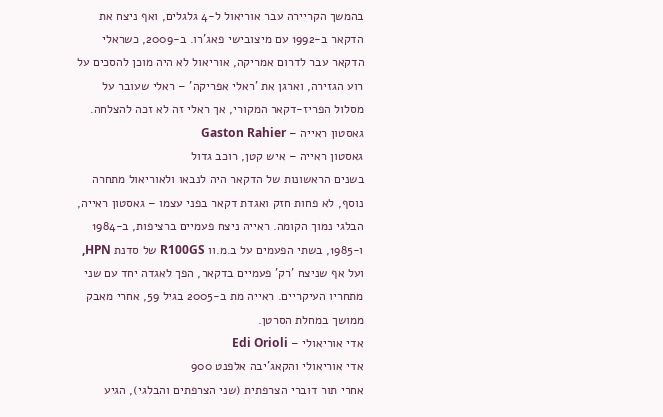בהמשך הקריירה עבר אוריאול ל-4 גלגלים, ואף ניצח את הדקאר ב-1992 עם מיצובישי פאג'רו. ב-2009, כשראלי הדקאר עבר לדרום אמריקה, אוריאול לא היה מוכן להסכים על רוע הגזירה, וארגן את 'ראלי אפריקה' – ראלי שעובר על מסלול הפריז-דקאר המקורי, אך ראלי זה לא זכה להצלחה.
גאסטון ראייה – Gaston Rahier
גאסטון ראייה – איש קטן, רוכב גדול
בשנים הראשונות של הדקאר היה לנבאו ולאוריאול מתחרה נוסף, לא פחות חזק ואגדת דקאר בפני עצמו – גאסטון ראייה, הבלגי נמוך הקומה. ראייה ניצח פעמיים ברציפות, ב-1984 ו-1985, בשתי הפעמים על ב.מ.וו R100GS של סדנת HPN, ועל אף שניצח 'רק' פעמיים בדקאר, הפך לאגדה יחד עם שני מתחריו העיקריים. ראייה מת ב-2005 בגיל 59, אחרי מאבק ממושך במחלת הסרטן.
אדי אוריאולי – Edi Orioli
אדי אוריאולי והקאג'יבה אלפנט 900
אחרי תור דוברי הצרפתית (שני הצרפתים והבלגי), הגיע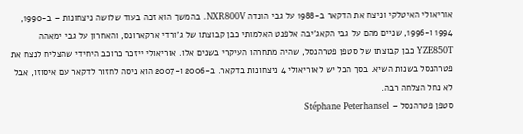אוריאולי האיטלקי וניצח את הדקאר ב-1988 על גבי הונדה NXR800V. בהמשך הוא זכה בעוד שלושה ניצחונות – ב-1990, 1994 ו-1996, שניים מהם על גבי הקאג'יבה אלפנט האלמותי כבן קבוצתו של ג'ורדי ארקארונס, והאחרון על גבי ימאהה YZE850T כבן קבוצתו של סטפן פטרהנסל, שהיה מתחרהו העיקרי בשנים אלו. אוריאולי ייזכר כרוכב היחידי שהצליח לנצח את פטרהנסל בשנות השיא. בסך הכל יש לאוריאולי 4 ניצחונות בדקאר. ב-2006 ו-2007 הוא ניסה לחזור לדקאר עם איסוזו, אבל לא נחל הצלחה רבה.
סטפן פטרהנסל – Stéphane Peterhansel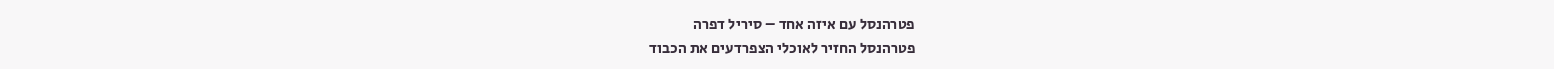פטרהנסל עם איזה אחד – סיריל דפרה
פטרהנסל החזיר לאוכלי הצפרדעים את הכבוד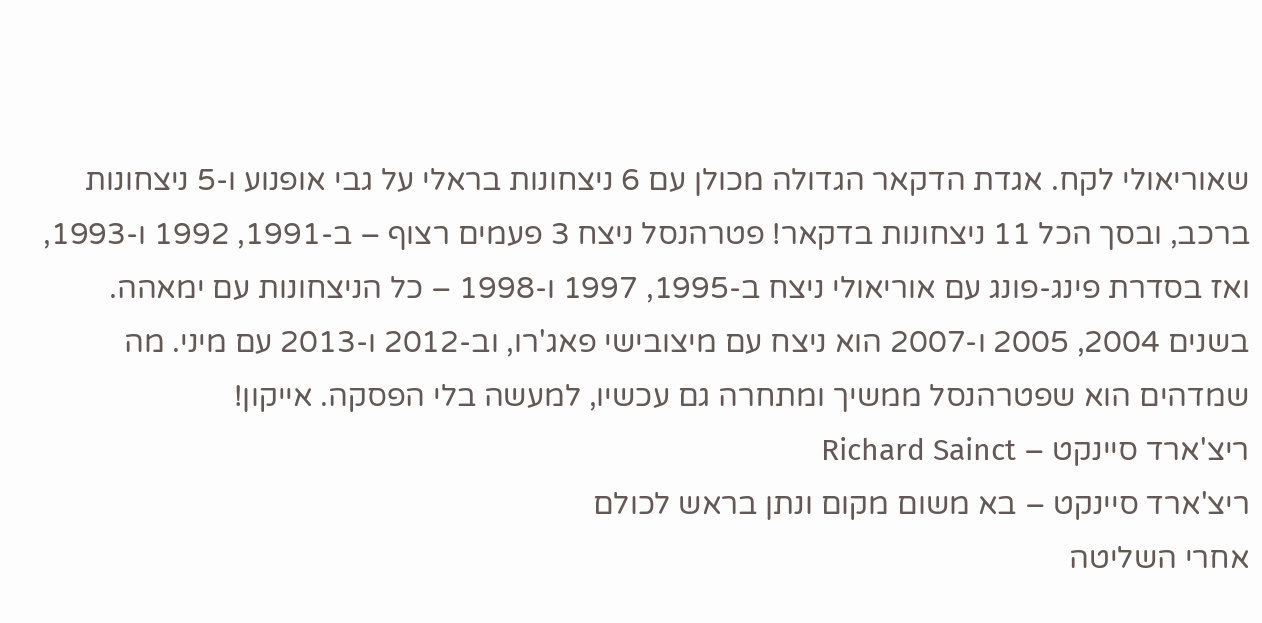שאוריאולי לקח. אגדת הדקאר הגדולה מכולן עם 6 ניצחונות בראלי על גבי אופנוע ו-5 ניצחונות ברכב, ובסך הכל 11 ניצחונות בדקאר! פטרהנסל ניצח 3 פעמים רצוף – ב-1991, 1992 ו-1993, ואז בסדרת פינג-פונג עם אוריאולי ניצח ב-1995, 1997 ו-1998 – כל הניצחונות עם ימאהה. בשנים 2004, 2005 ו-2007 הוא ניצח עם מיצובישי פאג'רו, וב-2012 ו-2013 עם מיני. מה שמדהים הוא שפטרהנסל ממשיך ומתחרה גם עכשיו, למעשה בלי הפסקה. אייקון!
ריצ'ארד סיינקט – Richard Sainct
ריצ'ארד סיינקט – בא משום מקום ונתן בראש לכולם
אחרי השליטה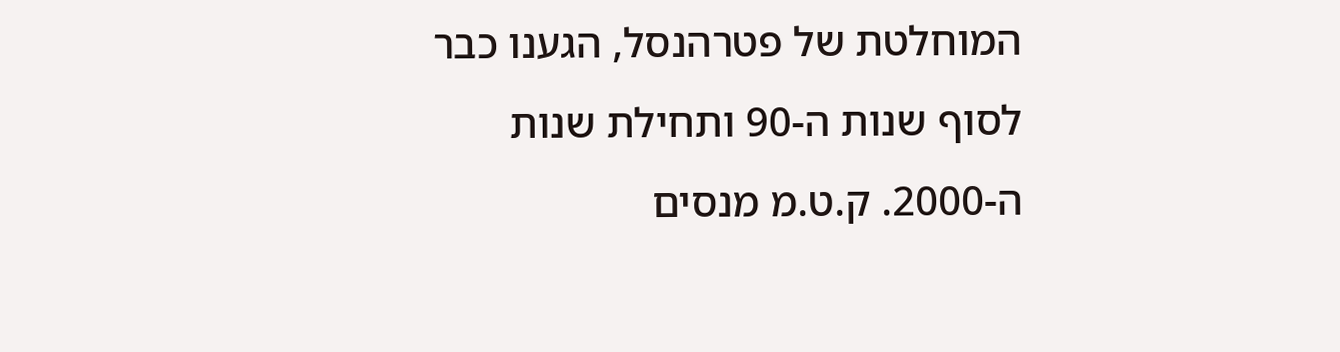המוחלטת של פטרהנסל, הגענו כבר לסוף שנות ה-90 ותחילת שנות ה-2000. ק.ט.מ מנסים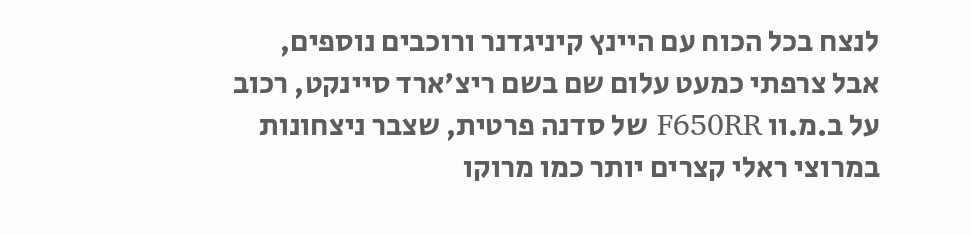לנצח בכל הכוח עם היינץ קיניגדנר ורוכבים נוספים, אבל צרפתי כמעט עלום שם בשם ריצ'ארד סיינקט, רכוב על ב.מ.וו F650RR של סדנה פרטית, שצבר ניצחונות במרוצי ראלי קצרים יותר כמו מרוקו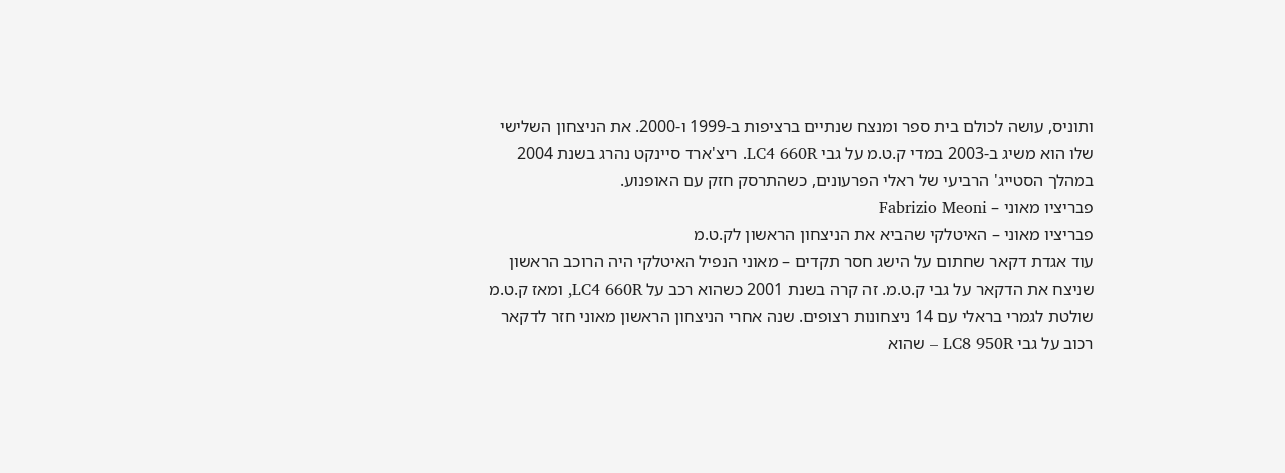ותוניס, עושה לכולם בית ספר ומנצח שנתיים ברציפות ב-1999 ו-2000. את הניצחון השלישי שלו הוא משיג ב-2003 במדי ק.ט.מ על גבי LC4 660R. ריצ'ארד סיינקט נהרג בשנת 2004 במהלך הסטייג' הרביעי של ראלי הפרעונים, כשהתרסק חזק עם האופנוע.
פבריציו מאוני – Fabrizio Meoni
פבריציו מאוני – האיטלקי שהביא את הניצחון הראשון לק.ט.מ
עוד אגדת דקאר שחתום על הישג חסר תקדים – מאוני הנפיל האיטלקי היה הרוכב הראשון שניצח את הדקאר על גבי ק.ט.מ. זה קרה בשנת 2001 כשהוא רכב על LC4 660R, ומאז ק.ט.מ שולטת לגמרי בראלי עם 14 ניצחונות רצופים. שנה אחרי הניצחון הראשון מאוני חזר לדקאר רכוב על גבי LC8 950R – שהוא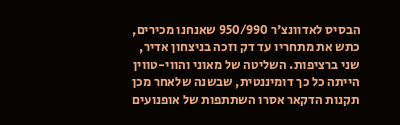הבסיס לאדוונצ'ר 950/990 שאנחנו מכירים, כתש את מתחריו עד דק וזכה בניצחון אדיר, שני ברציפות. השליטה של מאוני והווי-טווין הייתה כל כך דומיננטית, שבשנה שלאחר מכן תקנות הדקאר אסרו השתתפות של אופנועים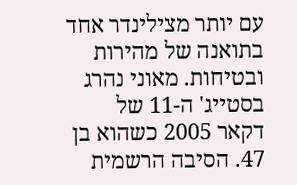עם יותר מצילינדר אחד בתואנה של מהירות ובטיחות. מאוני נהרג בסטייג' ה-11 של דקאר 2005 כשהוא בן 47. הסיבה הרשמית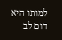למותו היא דום לב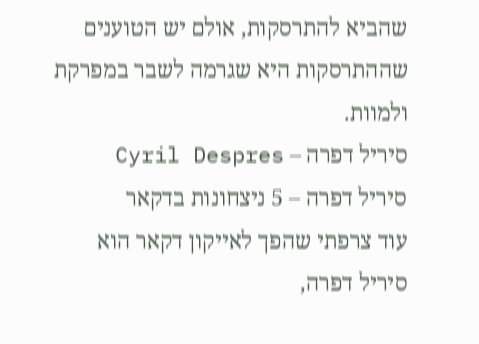שהביא להתרסקות, אולם יש הטוענים שההתרסקות היא שגרמה לשבר במפרקת ולמוות.
סיריל דפרה – Cyril Despres
סיריל דפרה – 5 ניצחונות בדקאר
עוד צרפתי שהפך לאייקון דקאר הוא סיריל דפרה,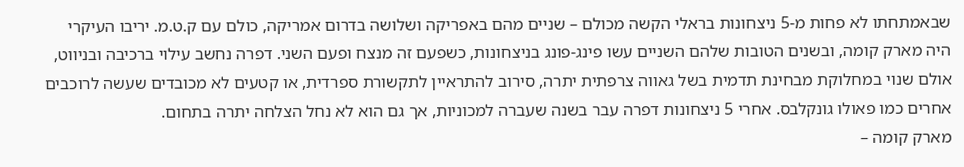שבאמתחתו לא פחות מ-5 ניצחונות בראלי הקשה מכולם – שניים מהם באפריקה ושלושה בדרום אמריקה, כולם עם ק.ט.מ. יריבו העיקרי היה מארק קומה, ובשנים הטובות שלהם השניים עשו פינג-פונג בניצחונות, כשפעם זה מנצח ופעם השני. דפרה נחשב עילוי ברכיבה ובניווט, אולם שנוי במחלוקת מבחינת תדמית בשל גאווה צרפתית יתרה, סירוב להתראיין לתקשורת ספרדית, או קטעים לא מכובדים שעשה לרוכבים אחרים כמו פאולו גונקלבס. אחרי 5 ניצחונות דפרה עבר בשנה שעברה למכוניות, אך גם הוא לא נחל הצלחה יתרה בתחום.
מארק קומה –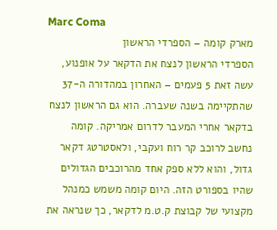Marc Coma
מארק קומה – הספרדי הראשון
הספרדי הראשון לנצח את הדקאר על אופנוע, עשה זאת 5 פעמים – האחרון במהדורה ה-37 שהתקיימה בשנה שעברה. הוא גם הראשון לנצח בדקאר אחרי המעבר לדרום אמריקה. קומה נחשב לרוכב קר רוח ועקבי, ולאסטרטג דקאר גדול, והוא ללא ספק אחד מהרוכבים הגדולים שהיו בספורט הזה. היום קומה משמש כמנהל מקצועי של קבוצת ק.ט.מ לדקאר, כך שנראה את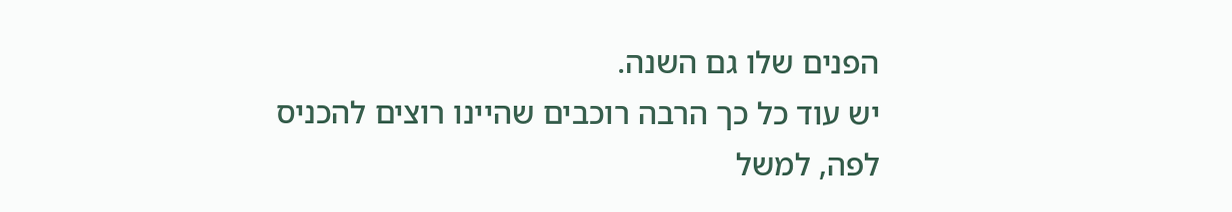הפנים שלו גם השנה.
יש עוד כל כך הרבה רוכבים שהיינו רוצים להכניס לפה, למשל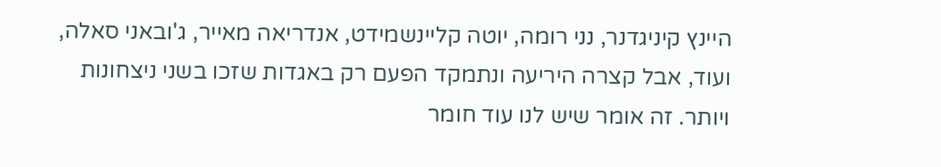היינץ קיניגדנר, נני רומה, יוטה קליינשמידט, אנדריאה מאייר, ג'ובאני סאלה, ועוד, אבל קצרה היריעה ונתמקד הפעם רק באגדות שזכו בשני ניצחונות ויותר. זה אומר שיש לנו עוד חומר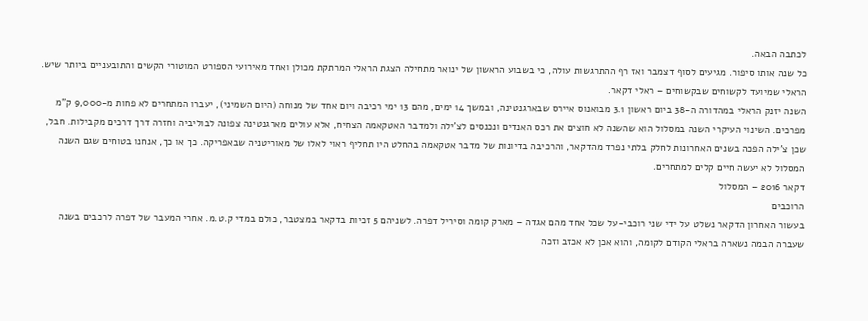לכתבה הבאה.
כל שנה אותו סיפור. מגיעים לסוף דצמבר ואז רף ההתרגשות עולה, כי בשבוע הראשון של ינואר מתחילה הצגת הראלי המרתקת מכולן ואחד מאירועי הספורט המוטורי הקשים והתובעניים ביותר שיש. הראלי שמיועד לקשוחים שבקשוחים – ראלי דקאר.
השנה יזנק הראלי במהדורה ה-38 ביום ראשון 3.1 מבואנוס איירס שבארגנטינה, ובמשך 14 ימים, מהם 13 ימי רכיבה ויום אחד של מנוחה (היום השמיני), יעברו המתחרים לא פחות מ-9,000 ק"מ מפרכים. השינוי העיקרי השנה במסלול הוא שהשנה לא חוצים את רכס האנדים ונכנסים לצ'ילה ולמדבר האטקאמה הצחיח, אלא עולים מארגנטינה צפונה לבוליביה וחזרה דרך דרכים מקבילות. חבל, שכן צ'ילה הפכה בשנים האחרונות לחלק בלתי נפרד מהדקאר, והרכיבה בדיונות של מדבר אטקאמה בהחלט היו תחליף ראוי לאלו של מאוריטניה שבאפריקה. כך או כך, אנחנו בטוחים שגם השנה המסלול לא יעשה חיים קלים למתחרים.
דקאר 2016 – המסלול
הרוכבים
בעשור האחרון הדקאר נשלט על ידי שני רוכבי-על שכל אחד מהם אגדה – מארק קומה וסיריל דפרה. לשניהם 5 זכיות בדקאר במצטבר, כולם במדי ק.ט.מ. אחרי המעבר של דפרה לרכבים בשנה שעברה הבמה נשארה בראלי הקודם לקומה, והוא אכן לא אכזב וזכה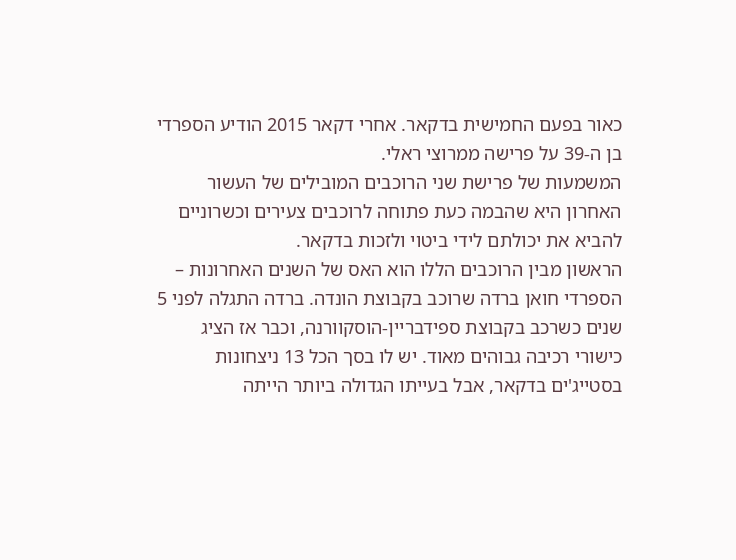כאור בפעם החמישית בדקאר. אחרי דקאר 2015 הודיע הספרדי בן ה-39 על פרישה ממרוצי ראלי.
המשמעות של פרישת שני הרוכבים המובילים של העשור האחרון היא שהבמה כעת פתוחה לרוכבים צעירים וכשרוניים להביא את יכולתם לידי ביטוי ולזכות בדקאר.
הראשון מבין הרוכבים הללו הוא האס של השנים האחרונות – הספרדי חואן ברדה שרוכב בקבוצת הונדה. ברדה התגלה לפני 5 שנים כשרכב בקבוצת ספידבריין-הוסקוורנה, וכבר אז הציג כישורי רכיבה גבוהים מאוד. יש לו בסך הכל 13 ניצחונות בסטייג'ים בדקאר, אבל בעייתו הגדולה ביותר הייתה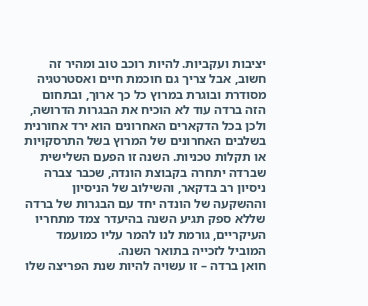יציבות ועקביות. להיות רוכב טוב ומהיר זה חשוב, אבל צריך גם חוכמת חיים ואסטרטגיה מסודרת ובוגרת במרוץ כל כך ארוך, ובתחום הזה ברדה עוד לא הוכיח את הבגרות הדרושה, ולכן בכל הדקארים האחרונים הוא ירד אחורנית בשלבים האחרונים של המרוץ בשל התרסקויות או תקלות טכניות. השנה זו הפעם השלישית שברדה יתחרה בקבוצת הונדה, שכבר צברה ניסיון רב בדקאר, והשילוב של הניסיון וההשקעה של הונדה יחד עם הבגרות של ברדה שללא ספק תגיע השנה בהיעדר צמד מתחריו העיקריים, גורמת לנו להמר עליו כמועמד המוביל לזכייה בתואר השנה.
חואן ברדה – זו עשויה להיות שנת הפריצה שלו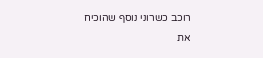רוכב כשרוני נוסף שהוכיח את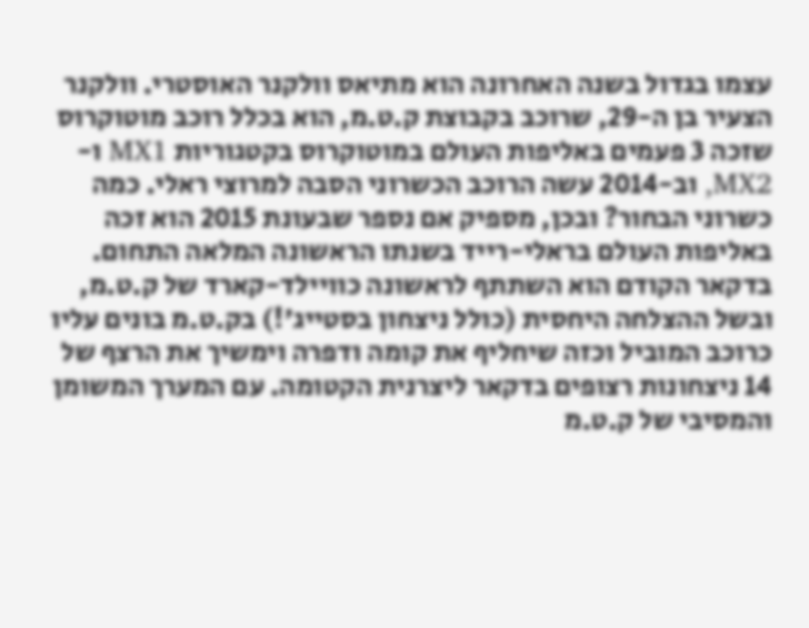עצמו בגדול בשנה האחרונה הוא מתיאס וולקנר האוסטרי. וולקנר הצעיר בן ה-29, שרוכב בקבוצת ק.ט.מ, הוא בכלל רוכב מוטוקרוס שזכה 3 פעמים באליפות העולם במוטוקרוס בקטגוריות MX1 ו-MX2, וב-2014 עשה הרוכב הכשרוני הסבה למרוצי ראלי. כמה כשרוני הבחור? ובכן, מספיק אם נספר שבעונת 2015 הוא זכה באליפות העולם בראלי-רייד בשנתו הראשונה המלאה התחום. בדקאר הקודם הוא השתתף לראשונה כוויילד-קארד של ק.ט.מ, ובשל ההצלחה היחסית (כולל ניצחון בסטייג'!) בק.ט.מ בונים עליו כרוכב המוביל וכזה שיחליף את קומה ודפרה וימשיך את הרצף של 14 ניצחונות רצופים בדקאר ליצרנית הקטומה. עם המערך המשומן והמסיבי של ק.ט.מ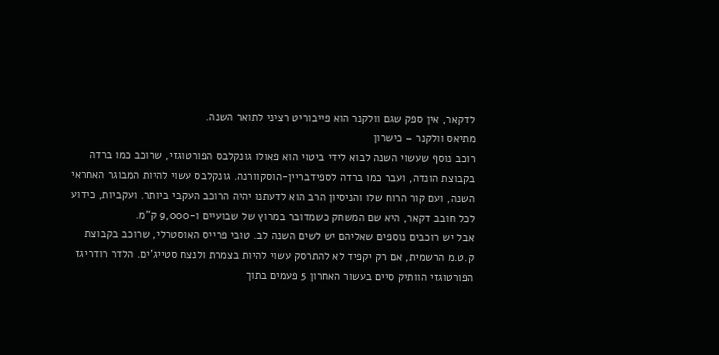לדקאר, אין ספק שגם וולקנר הוא פייבוריט רציני לתואר השנה.
מתיאס וולקנר – כישרון
רוכב נוסף שעשוי השנה לבוא לידי ביטוי הוא פאולו גונקלבס הפורטוגזי, שרוכב כמו ברדה בקבוצת הונדה, ועבר כמו ברדה לספידבריין-הוסקוורנה. גונקלבס עשוי להיות המבוגר האחראי השנה, ועם קור הרוח שלו והניסיון הרב הוא לדעתנו יהיה הרוכב העקבי ביותר. ועקביות, כידוע לכל חובב דקאר, היא שם המשחק כשמדובר במרוץ של שבועיים ו-9,000 ק"מ.
אבל יש רוכבים נוספים שאליהם יש לשים השנה לב. טובי פרייס האוסטרלי, שרוכב בקבוצת ק.ט.מ הרשמית, אם רק יקפיד לא להתרסק עשוי להיות בצמרת ולנצח סטייג'ים. הלדר רודריגז הפורטוגזי הוותיק סיים בעשור האחרון 5 פעמים בתוך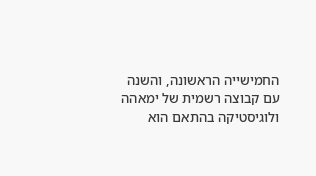החמישייה הראשונה, והשנה עם קבוצה רשמית של ימאהה ולוגיסטיקה בהתאם הוא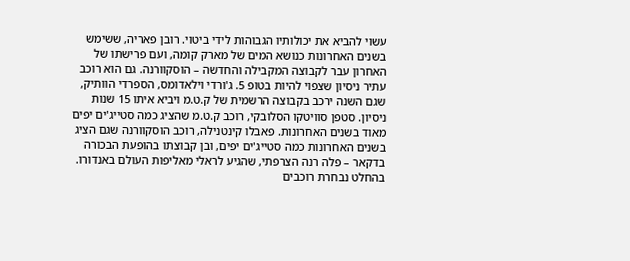עשוי להביא את יכולותיו הגבוהות לידי ביטוי. רובן פאריה, ששימש בשנים האחרונות כנושא המים של מארק קומה, ועם פרישתו של האחרון עבר לקבוצה המקבילה והחדשה – הוסקוורנה. גם הוא רוכב עתיר ניסיון שצפוי להיות בטופ 5. ג'ורדי וילאדומס, הספרדי הוותיק, שגם השנה ירכב בקבוצה הרשמית של ק.ט.מ ויביא איתו 15 שנות ניסיון. סטפן סוויטקו הסלובקי, רוכב ק.ט.מ שהציג כמה סטייג'ים יפים מאוד בשנים האחרונות. פאבלו קינטנילה, רוכב הוסקוורנה שגם הציג בשנים האחרונות כמה סטייג'ים יפים, ובן קבוצתו בהופעת הבכורה בדקאר – פלה רנה הצרפתי, שהגיע לראלי מאליפות העולם באנדורו. בהחלט נבחרת רוכבים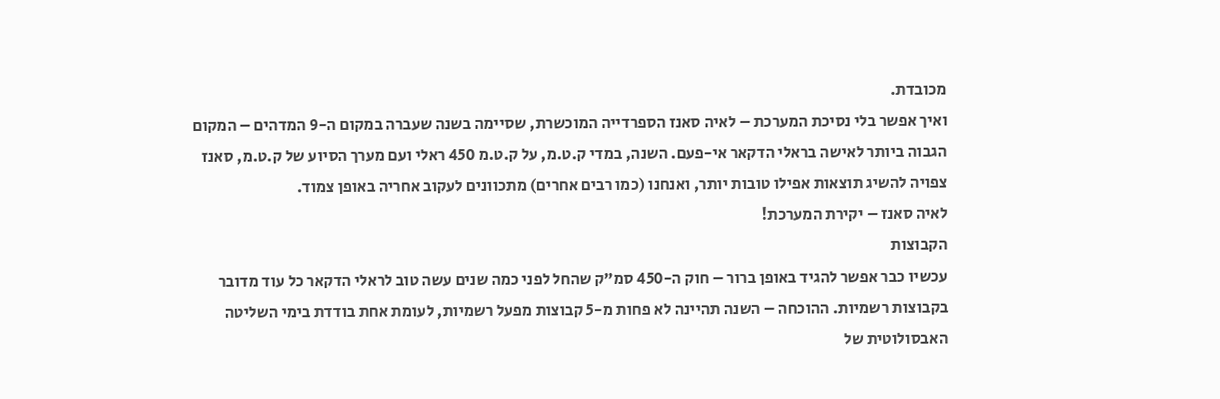מכובדת.
ואיך אפשר בלי נסיכת המערכת – לאיה סאנז הספרדייה המוכשרת, שסיימה בשנה שעברה במקום ה-9 המדהים – המקום הגבוה ביותר לאישה בראלי הדקאר אי-פעם. השנה, במדי ק.ט.מ, על ק.ט.מ 450 ראלי ועם מערך הסיוע של ק.ט.מ, סאנז צפויה להשיג תוצאות אפילו טובות יותר, ואנחנו (כמו רבים אחרים) מתכוונים לעקוב אחריה באופן צמוד.
לאיה סאנז – יקירת המערכת!
הקבוצות
עכשיו כבר אפשר להגיד באופן ברור – חוק ה-450 סמ"ק שהחל לפני כמה שנים עשה טוב לראלי הדקאר כל עוד מדובר בקבוצות רשמיות. ההוכחה – השנה תהיינה לא פחות מ-5 קבוצות מפעל רשמיות, לעומת אחת בודדת בימי השליטה האבסולוטית של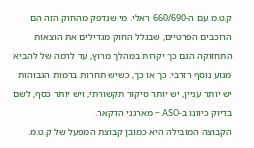ק.ט.מ עם ה-660/690 ראלי. מי שנדפק מהחוק הזה הם הרוכבים הפרטיים, שבגלל החוק מגדילים את הוצאות התחזוקה הגם כך יקרות במהלך מרוץ, עד לרמה של להביא מנוע נוסף רזרבי. כך או כך, כשיש תחרות ברמות הגבוהות יש יותר עניין, יש יותר סיקור תקשורתי, ויש יותר כסף, לשם בדיוק כיוונו ב-ASO – מארגני הדקאר.
הקבוצה המובילה היא כמובן קבוצת המפעל של ק.ט.מ.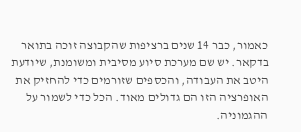כאמור, כבר 14 שנים ברציפות שהקבוצה זוכה בתואר בדקאר. יש שם מערכת סיוע מסיבית ומשומנת, שיודעת היטב את העבודה, והכספים שזורמים כדי להחזיק את האופרציה הזו הם גדולים מאוד. הכל כדי לשמור על ההגמוניה.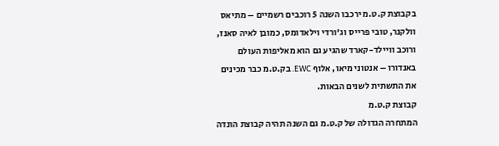בקבוצת ק.ט.מ ירכבו השנה 5 רוכבים רשמיים – מתיאס וולקנר, טובי פרייס וג'ורדי וילאדומס, כמובן לאיה סאנז, ורוכב וויילד-קארד שהגיע גם הוא מאליפות העולם באנדורו – אנטוני מיאו, אלוף EWC. בק.ט.מ כבר מכינים את התשתית לשנים הבאות.
קבוצת ק.ט.מ
המתחרה הגדולה של ק.ט.מ גם השנה תהיה קבוצת הונדה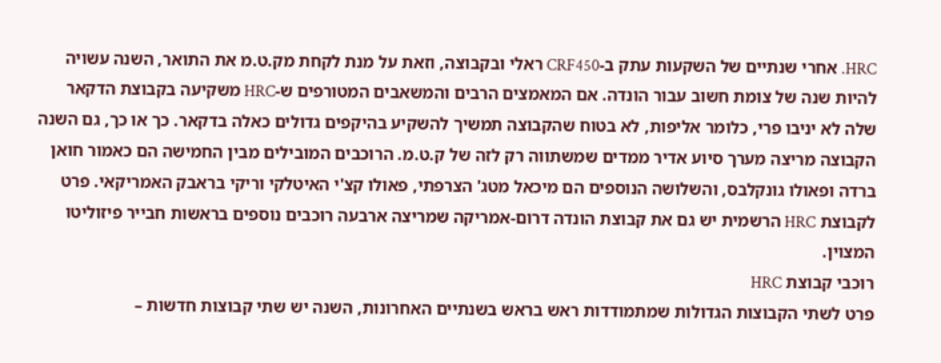HRC. אחרי שנתיים של השקעות עתק ב-CRF450 ראלי ובקבוצה, וזאת על מנת לקחת מק.ט.מ את התואר, השנה עשויה להיות שנה של צומת חשוב עבור הונדה. אם המאמצים הרבים והמשאבים המטורפים ש-HRC משקיעה בקבוצת הדקאר שלה לא יניבו פרי, כלומר אליפות, לא בטוח שהקבוצה תמשיך להשקיע בהיקפים גדולים כאלה בדקאר. כך או כך, גם השנה הקבוצה מריצה מערך סיוע אדיר ממדים שמשתווה רק לזה של ק.ט.מ. הרוכבים המובילים מבין החמישה הם כאמור חואן ברדה ופאולו גונקלבס, והשלושה הנוספים הם מיכאל מטג' הצרפתי, פאולו קצ'י האיטלקי וריקי בראבק האמריקאי. פרט לקבוצת HRC הרשמית יש גם את קבוצת הונדה דרום-אמריקה שמריצה ארבעה רוכבים נוספים בראשות חבייר פיזוליטו המצוין.
רוכבי קבוצת HRC
פרט לשתי הקבוצות הגדולות שמתמודדות ראש בראש בשנתיים האחרונות, השנה יש שתי קבוצות חדשות –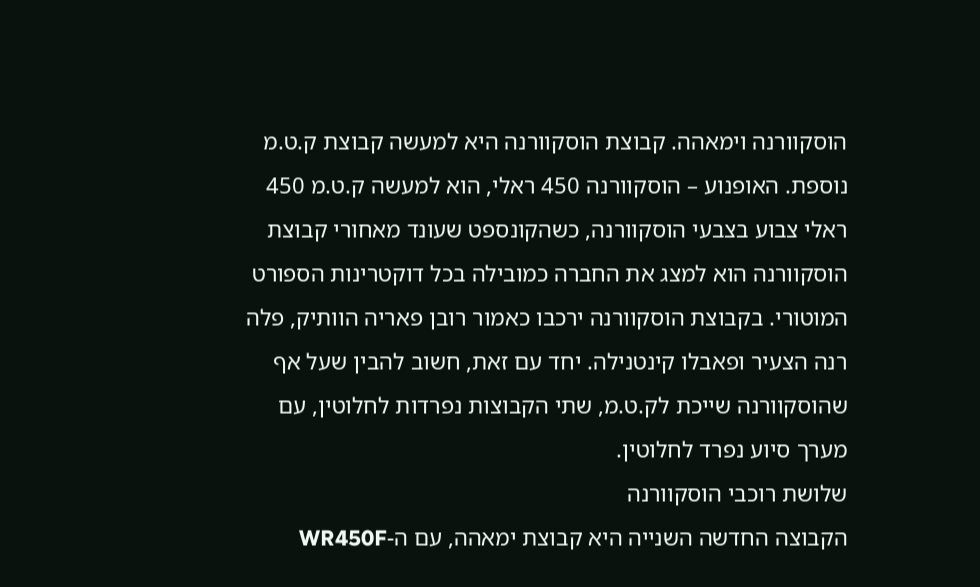הוסקוורנה וימאהה. קבוצת הוסקוורנה היא למעשה קבוצת ק.ט.מ נוספת. האופנוע – הוסקוורנה 450 ראלי, הוא למעשה ק.ט.מ 450 ראלי צבוע בצבעי הוסקוורנה, כשהקונספט שעונד מאחורי קבוצת הוסקוורנה הוא למצג את החברה כמובילה בכל דוקטרינות הספורט המוטורי. בקבוצת הוסקוורנה ירכבו כאמור רובן פאריה הוותיק, פלה רנה הצעיר ופאבלו קינטנילה. יחד עם זאת, חשוב להבין שעל אף שהוסקוורנה שייכת לק.ט.מ, שתי הקבוצות נפרדות לחלוטין, עם מערך סיוע נפרד לחלוטין.
שלושת רוכבי הוסקוורנה
הקבוצה החדשה השנייה היא קבוצת ימאהה, עם ה-WR450F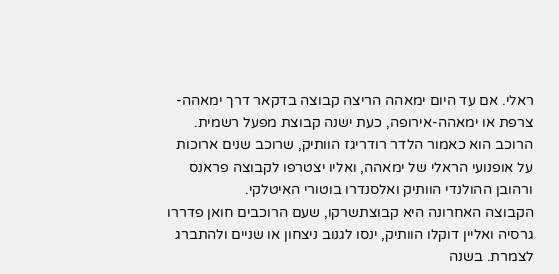ראלי. אם עד היום ימאהה הריצה קבוצה בדקאר דרך ימאהה-צרפת או ימאהה-אירופה, כעת ישנה קבוצת מפעל רשמית. הרוכב הוא כאמור הלדר רודריגז הוותיק, שרוכב שנים ארוכות על אופנועי הראלי של ימאהה, ואליו יצטרפו לקבוצה פראנס ורהובן ההולנדי הוותיק ואלסנדרו בוטורי האיטלקי.
הקבוצה האחרונה היא קבוצתשרקו, שעם הרוכבים חואן פדררו גרסיה ואליין דוקלו הוותיק, ינסו לגנוב ניצחון או שניים ולהתברג לצמרת. בשנה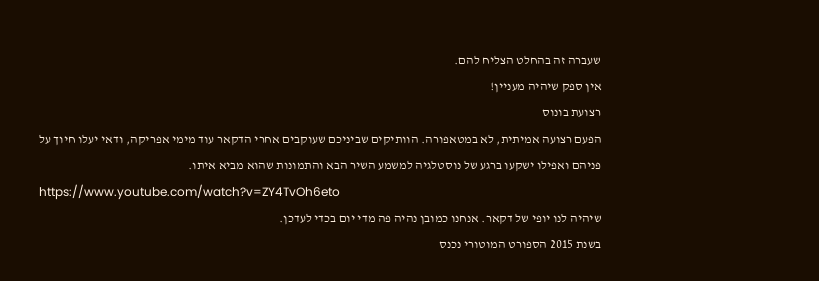שעברה זה בהחלט הצליח להם.
אין ספק שיהיה מעניין!
רצועת בונוס
הפעם רצועה אמיתית, לא במטאפורה. הוותיקים שביניכם שעוקבים אחרי הדקאר עוד מימי אפריקה, ודאי יעלו חיוך על פניהם ואפילו ישקעו ברגע של נוסטלגיה למשמע השיר הבא והתמונות שהוא מביא איתו.
https://www.youtube.com/watch?v=ZY4TvOh6eto
שיהיה לנו יופי של דקאר. אנחנו כמובן נהיה פה מדי יום בכדי לעדכן.
בשנת 2015 הספורט המוטורי נכנס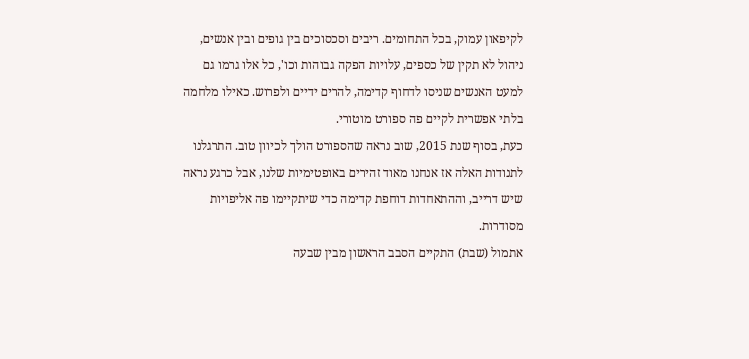לקיפאון עמוק, בכל התחומים. ריבים וסכסוכים בין גופים ובין אנשים, ניהול לא תקין של כספים, עלויות הפקה גבוהות וכו', כל אלו גרמו גם למעט האנשים שניסו לדחוף קדימה, להרים ידיים ולפרוש. כאילו מלחמה בלתי אפשרית לקיים פה ספורט מוטורי.
כעת, בסוף שנת 2015, שוב נראה שהספורט הולך לכיוון טוב. התרגלנו לתנודות האלה אז אנחנו מאוד זהירים באופטימיות שלנו, אבל כרגע נראה שיש דרייב, וההתאחדות דוחפת קדימה כדי שיתקיימו פה אליפויות מסודרות.
אתמול (שבת) התקיים הסבב הראשון מבין שבעה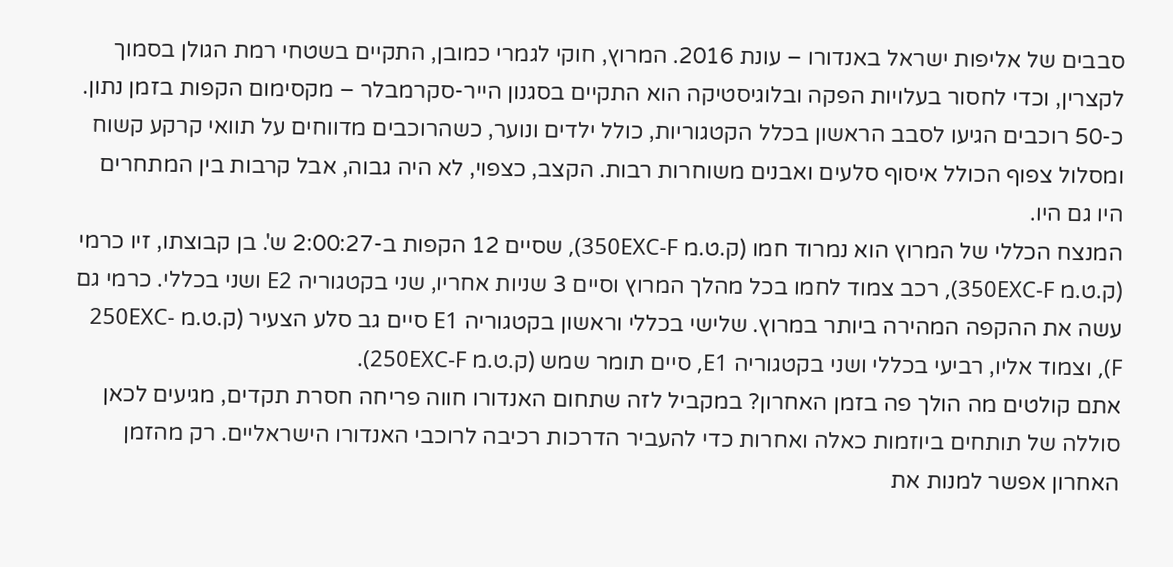סבבים של אליפות ישראל באנדורו – עונת 2016. המרוץ, חוקי לגמרי כמובן, התקיים בשטחי רמת הגולן בסמוך לקצרין, וכדי לחסור בעלויות הפקה ובלוגיסטיקה הוא התקיים בסגנון הייר-סקרמבלר – מקסימום הקפות בזמן נתון.
כ-50 רוכבים הגיעו לסבב הראשון בכלל הקטגוריות, כולל ילדים ונוער, כשהרוכבים מדווחים על תוואי קרקע קשוח ומסלול צפוף הכולל איסוף סלעים ואבנים משוחרות רבות. הקצב, כצפוי, לא היה גבוה, אבל קרבות בין המתחרים היו גם היו.
המנצח הכללי של המרוץ הוא נמרוד חמו (ק.ט.מ 350EXC-F), שסיים 12 הקפות ב-2:00:27 ש'. בן קבוצתו, זיו כרמי (ק.ט.מ 350EXC-F), רכב צמוד לחמו בכל מהלך המרוץ וסיים 3 שניות אחריו, שני בקטגוריה E2 ושני בכללי. כרמי גם עשה את ההקפה המהירה ביותר במרוץ. שלישי בכללי וראשון בקטגוריה E1 סיים גב סלע הצעיר (ק.ט.מ 250EXC-F), וצמוד אליו, רביעי בכללי ושני בקטגוריה E1, סיים תומר שמש (ק.ט.מ 250EXC-F).
אתם קולטים מה הולך פה בזמן האחרון? במקביל לזה שתחום האנדורו חווה פריחה חסרת תקדים, מגיעים לכאן סוללה של תותחים ביוזמות כאלה ואחרות כדי להעביר הדרכות רכיבה לרוכבי האנדורו הישראליים. רק מהזמן האחרון אפשר למנות את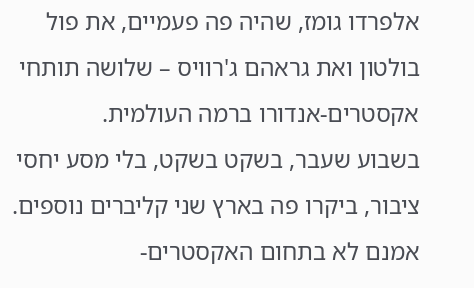אלפרדו גומז, שהיה פה פעמיים, את פול בולטון ואת גראהם ג'רוויס – שלושה תותחי אקסטרים-אנדורו ברמה העולמית.
בשבוע שעבר, בשקט בשקט, בלי מסע יחסי ציבור, ביקרו פה בארץ שני קליברים נוספים. אמנם לא בתחום האקסטרים-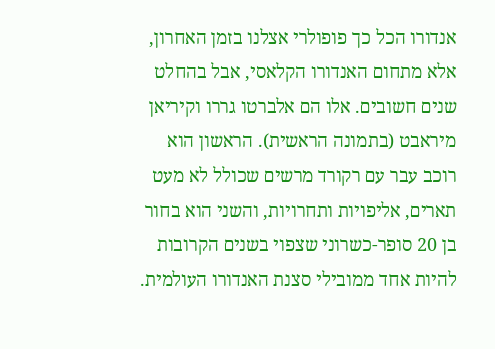אנדורו הכל כך פופולרי אצלנו בזמן האחרון, אלא מתחום האנדורו הקלאסי, אבל בהחלט שנים חשובים. אלו הם אלברטו גררו וקיריאן מיראבט (בתמונה הראשית). הראשון הוא רוכב עבר עם רקורד מרשים שכולל לא מעט תארים, אליפויות ותחרויות, והשני הוא בחור בן 20 סופר-כשרוני שצפוי בשנים הקרובות להיות אחד ממובילי סצנת האנדורו העולמית.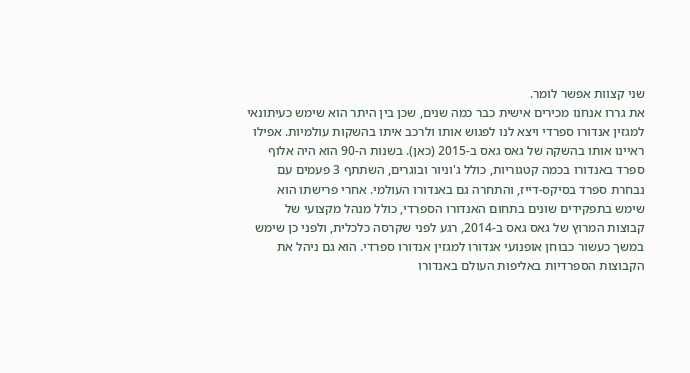שני קצוות אפשר לומר.
את גררו אנחנו מכירים אישית כבר כמה שנים, שכן בין היתר הוא שימש כעיתונאי למגזין אנדורו ספרדי ויצא לנו לפגוש אותו ולרכב איתו בהשקות עולמיות. אפילו ראיינו אותו בהשקה של גאס גאס ב-2015 (כאן). בשנות ה-90 הוא היה אלוף ספרד באנדורו בכמה קטגוריות, כולל ג'וניור ובוגרים, השתתף 3 פעמים עם נבחרת ספרד בסיקס-דייז, והתחרה גם באנדורו העולמי. אחרי פרישתו הוא שימש בתפקידים שונים בתחום האנדורו הספרדי, כולל מנהל מקצועי של קבוצות המרוץ של גאס גאס ב-2014, רגע לפני שקרסה כלכלית, ולפני כן שימש במשך כעשור כבוחן אופנועי אנדורו למגזין אנדורו ספרדי. הוא גם ניהל את הקבוצות הספרדיות באליפות העולם באנדורו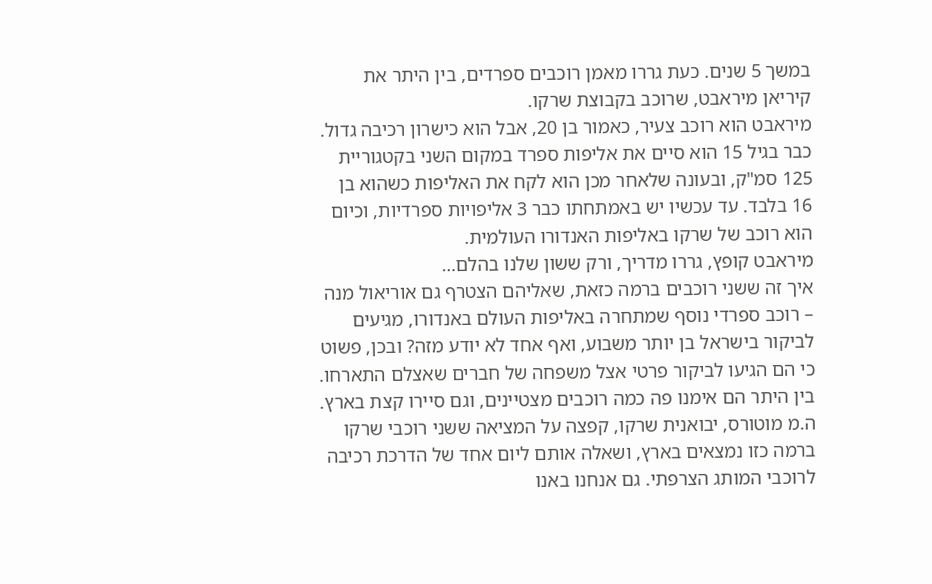במשך 5 שנים. כעת גררו מאמן רוכבים ספרדים, בין היתר את קיריאן מיראבט, שרוכב בקבוצת שרקו.
מיראבט הוא רוכב צעיר, כאמור בן 20, אבל הוא כישרון רכיבה גדול. כבר בגיל 15 הוא סיים את אליפות ספרד במקום השני בקטגוריית 125 סמ"ק, ובעונה שלאחר מכן הוא לקח את האליפות כשהוא בן 16 בלבד. עד עכשיו יש באמתחתו כבר 3 אליפויות ספרדיות, וכיום הוא רוכב של שרקו באליפות האנדורו העולמית.
מיראבט קופץ, גררו מדריך, ורק ששון שלנו בהלם…
איך זה ששני רוכבים ברמה כזאת, שאליהם הצטרף גם אוריאול מנה – רוכב ספרדי נוסף שמתחרה באליפות העולם באנדורו, מגיעים לביקור בישראל בן יותר משבוע, ואף אחד לא יודע מזה? ובכן, פשוט כי הם הגיעו לביקור פרטי אצל משפחה של חברים שאצלם התארחו. בין היתר הם אימנו פה כמה רוכבים מצטיינים, וגם סיירו קצת בארץ. ה.מ מוטורס, יבואנית שרקו, קפצה על המציאה ששני רוכבי שרקו ברמה כזו נמצאים בארץ, ושאלה אותם ליום אחד של הדרכת רכיבה לרוכבי המותג הצרפתי. גם אנחנו באנו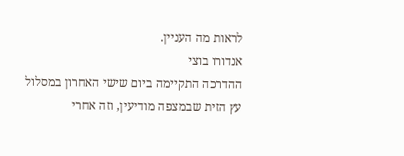לראות מה העניין.
אנדורו בוצי
ההדרכה התקיימה ביום שישי האחרון במסלול עץ הזית שבמצפה מודיעין, וזה אחרי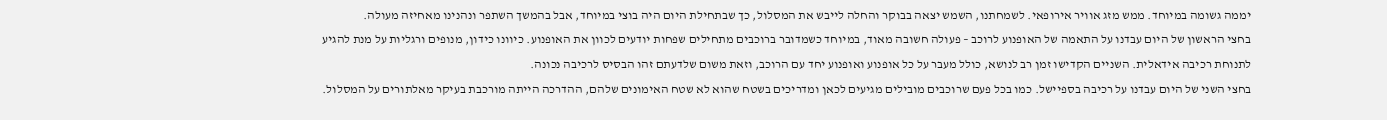יממה גשומה במיוחד. ממש מזג אוויר אירופאי. לשמחתנו, השמש יצאה בבוקר והחלה לייבש את המסלול, כך שבתחילת היום היה בוצי במיוחד, אבל בהמשך השתפר ונהנינו מאחיזה מעולה.
בחצי הראשון של היום עבדנו על התאמה של האופנוע לרוכב – פעולה חשובה מאוד, במיוחד כשמדובר ברוכבים מתחילים שפחות יודעים לכוון את האופנוע. כיוונו כידון, מנופים ורגליות על מנת להגיע לתנוחת רכיבה אידאלית. השניים הקדישו זמן רב לנושא, כולל מעבר על כל אופנוע ואופנוע יחד עם הרוכב, וזאת משום שלדעתם זהו הבסיס לרכיבה נכונה.
בחצי השני של היום עבדנו על רכיבה בספיישל. כמו בכל פעם שרוכבים מובילים מגיעים לכאן ומדריכים בשטח שהוא לא שטח האימונים שלהם, ההדרכה הייתה מורכבת בעיקר מאלתורים על המסלול.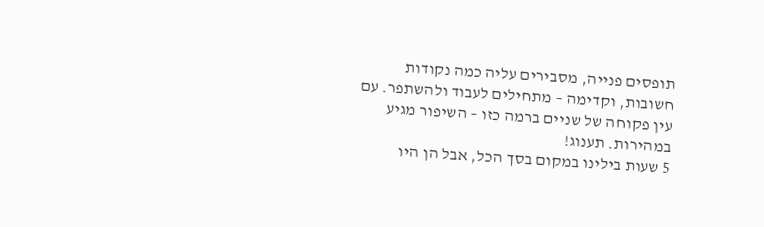תופסים פנייה, מסבירים עליה כמה נקודות חשובות, וקדימה – מתחילים לעבוד ולהשתפר. עם עין פקוחה של שניים ברמה כזו – השיפור מגיע במהירות. תענוג!
5 שעות בילינו במקום בסך הכל, אבל הן היו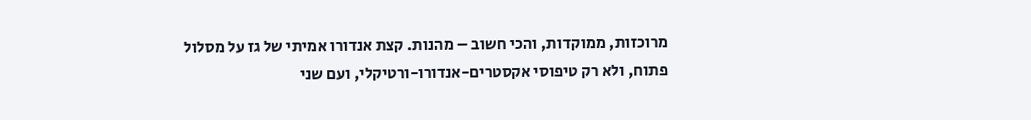מרוכזות, ממוקדות, והכי חשוב – מהנות. קצת אנדורו אמיתי של גז על מסלול פתוח, ולא רק טיפוסי אקסטרים-אנדורו-ורטיקלי, ועם שני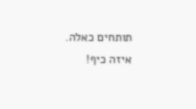תותחים כאלה. איזה כיף!